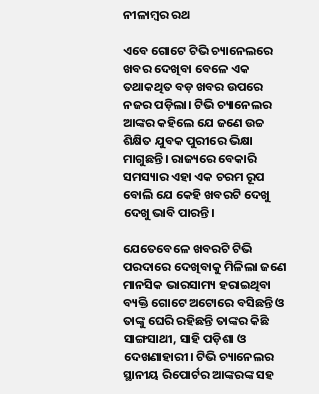ନୀଳାମ୍ବର ରଥ

ଏବେ ଗୋଟେ ଟିଭି ଚ୍ୟାନେଲରେ ଖବର ଦେଖିବା ବେଳେ ଏକ ତଥାକଥିତ ବଡ଼ ଖବର ଉପରେ ନଜର ପଡ଼ିଲା। ଟିଭି ଚ୍ୟାନେଲର ଆଙ୍କର କହିଲେ ଯେ ଜଣେ ଉଚ୍ଚ ଶିକ୍ଷିତ ଯୁବକ ପୁରୀରେ ଭିକ୍ଷା ମାଗୁଛନ୍ତି। ରାଜ୍ୟରେ ବେକାରି ସମସ୍ୟାର ଏହା ଏକ ଚରମ ରୂପ ବୋଲି ଯେ କେହି ଖବରଟି ଦେଖୁ ଦେଖୁ ଭାବି ପାରନ୍ତି।

ଯେତେବେଳେ ଖବରଟି ଟିଭି ପରଦାରେ ଦେଖିବାକୁ ମିଳିଲା ଜଣେ ମାନସିକ ଭାରସାମ୍ୟ ହରାଇଥିବା ବ୍ୟକ୍ତି ଗୋଟେ ଅଟୋରେ ବସିଛନ୍ତି ଓ ତାଙ୍କୁ ଘେରି ରହିଛନ୍ତି ତାଙ୍କର କିଛି ସାଙ୍ଗସାଥୀ, ସାହି ପଡ଼ିଶା ଓ ଦେଖଣାହାରୀ। ଟିଭି ଚ୍ୟାନେଲର ସ୍ଥାନୀୟ ରିପୋର୍ଟର ଆଙ୍କରଙ୍କ ସହ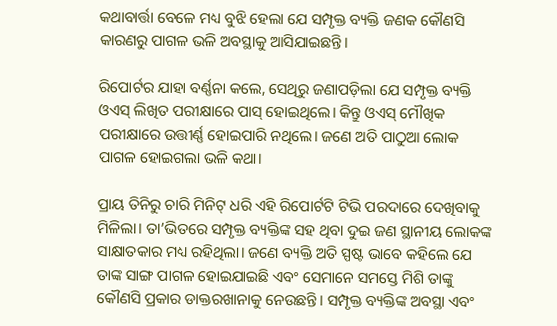କଥାବାର୍ତ୍ତା ବେଳେ ମଧ୍ୟ ବୁଝି ହେଲା ଯେ ସମ୍ପୃକ୍ତ ବ୍ୟକ୍ତି ଜଣକ କୌଣସି କାରଣରୁ ପାଗଳ ଭଳି ଅବସ୍ଥାକୁ ଆସିଯାଇଛନ୍ତି।

ରିପୋର୍ଟର ଯାହା ବର୍ଣ୍ଣନା କଲେ, ସେଥିରୁ ଜଣାପଡ଼ିଲା ଯେ ସମ୍ପୃକ୍ତ ବ୍ୟକ୍ତି ଓଏସ୍‌ ଲିଖିତ ପରୀକ୍ଷାରେ ପାସ୍‌ ହୋଇଥିଲେ। କିନ୍ତୁ ଓଏସ୍‌ ମୌଖିକ ପରୀକ୍ଷାରେ ଉତ୍ତୀର୍ଣ୍ଣ ହୋଇପାରି ନଥିଲେ। ଜଣେ ଅତି ପାଠୁଆ ଲୋକ ପାଗଳ ହୋଇଗଲା ଭଳି କଥା।

ପ୍ରାୟ ତିନିରୁ ଚାରି ମିନିଟ୍‌ ଧରି ଏହି ରିପୋର୍ଟଟି ଟିଭି ପରଦାରେ ଦେଖିବାକୁ ମିଳିଲା। ତା’ଭିତରେ ସମ୍ପୃକ୍ତ ବ୍ୟକ୍ତିଙ୍କ ସହ ଥିବା ଦୁଇ ଜଣ ସ୍ଥାନୀୟ ଲୋକଙ୍କ ସାକ୍ଷାତକାର ମଧ୍ୟ ରହିଥିଲା। ଜଣେ ବ୍ୟକ୍ତି ଅତି ସ୍ପଷ୍ଟ ଭାବେ କହିଲେ ଯେ ତାଙ୍କ ସାଙ୍ଗ ପାଗଳ ହୋଇଯାଇଛି ଏବଂ ସେମାନେ ସମସ୍ତେ ମିଶି ତାଙ୍କୁ କୌଣସି ପ୍ରକାର ଡାକ୍ତରଖାନାକୁ ନେଉଛନ୍ତି। ସମ୍ପୃକ୍ତ ବ୍ୟକ୍ତିଙ୍କ ଅବସ୍ଥା ଏବଂ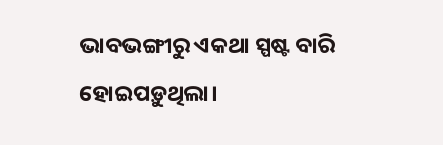ଭାବଭଙ୍ଗୀରୁ ଏକଥା ସ୍ପଷ୍ଟ ବାରି ହୋଇପଡ଼ୁଥିଲା।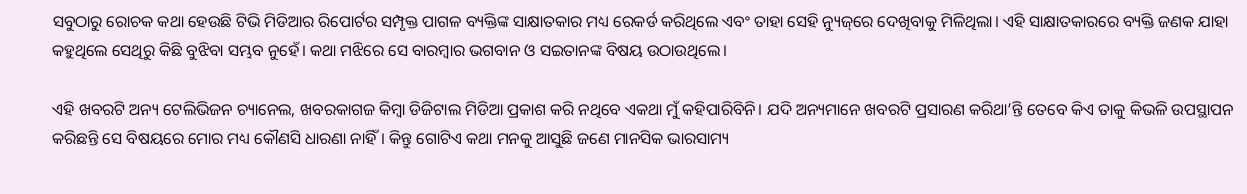ସବୁଠାରୁ ରୋଚକ କଥା ହେଉଛି ଟିଭି ମିଡିଆର ରିପୋର୍ଟର ସମ୍ପୃକ୍ତ ପାଗଳ ବ୍ୟକ୍ତିଙ୍କ ସାକ୍ଷାତକାର ମଧ୍ୟ ରେକର୍ଡ କରିଥିଲେ ଏବଂ ତାହା ସେହି ନ୍ୟୁଜ୍‌ରେ ଦେଖିବାକୁ ମିଳିଥିଲା। ଏହି ସାକ୍ଷାତକାରରେ ବ୍ୟକ୍ତି ଜଣକ ଯାହା କହୁଥିଲେ ସେଥିରୁ କିଛି ବୁଝିବା ସମ୍ଭବ ନୁହେଁ। କଥା ମଝିରେ ସେ ବାରମ୍ବାର ଭଗବାନ ଓ ସଇତାନଙ୍କ ବିଷୟ ଉଠାଉଥିଲେ।

ଏହି ଖବରଟି ଅନ୍ୟ ଟେଲିଭିଜନ ଚ୍ୟାନେଲ, ଖବରକାଗଜ କିମ୍ବା ଡିଜିଟାଲ ମିଡିଆ ପ୍ରକାଶ କରି ନଥିବେ ଏକଥା ମୁଁ କହିପାରିବିନି। ଯଦି ଅନ୍ୟମାନେ ଖବରଟି ପ୍ରସାରଣ କରିଥା’ନ୍ତି ତେବେ କିଏ ତାକୁ କିଭଳି ଉପସ୍ଥାପନ କରିଛନ୍ତି ସେ ବିଷୟରେ ମୋର ମଧ୍ୟ କୌଣସି ଧାରଣା ନାହିଁ। କିନ୍ତୁ ଗୋଟିଏ କଥା ମନକୁ ଆସୁଛି ଜଣେ ମାନସିକ ଭାରସାମ୍ୟ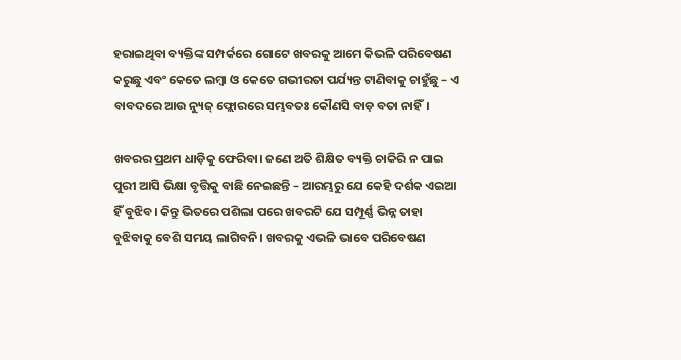ହରାଇଥିବା ବ୍ୟକ୍ତିଙ୍କ ସମ୍ପର୍କରେ ଗୋଟେ ଖବରକୁ ଆମେ କିଭଳି ପରିବେଷଣ କରୁଛୁ ଏବଂ କେତେ ଲମ୍ବା ଓ କେତେ ଗଭୀରତା ପର୍ଯ୍ୟନ୍ତ ଟାଣିବାକୁ ଚାହୁଁଛୁ – ଏ ବାବଦରେ ଆଉ ନ୍ୟୁଜ୍‌ ଫ୍ଲୋରରେ ସମ୍ଭବତଃ କୌଣସି ବାଡ଼ ବତା ନାହିଁ।

ଖବରର ପ୍ରଥମ ଧାଡ଼ିକୁ ଫେରିବା। ଜଣେ ଅତି ଶିକ୍ଷିତ ବ୍ୟକ୍ତି ଚାକିରି ନ ପାଇ ପୁରୀ ଆସି ଭିକ୍ଷା ବୃତ୍ତିକୁ ବାଛି ନେଇଛନ୍ତି – ଆରମ୍ଭରୁ ଯେ କେହି ଦର୍ଶକ ଏଇଆ ହିଁ ବୁଝିବ। କିନ୍ତୁ ଭିତରେ ପଶିଲା ପରେ ଖବରଟି ଯେ ସମ୍ପୂର୍ଣ୍ଣ ଭିନ୍ନ ତାହା ବୁଝିବାକୁ ବେଶି ସମୟ ଲାଗିବନି। ଖବରକୁ ଏଭଳି ଭାବେ ପରିବେଷଣ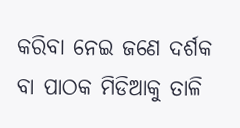କରିବା ନେଇ ଜଣେ ଦର୍ଶକ ବା ପାଠକ ମିଡିଆକୁ ତାଳି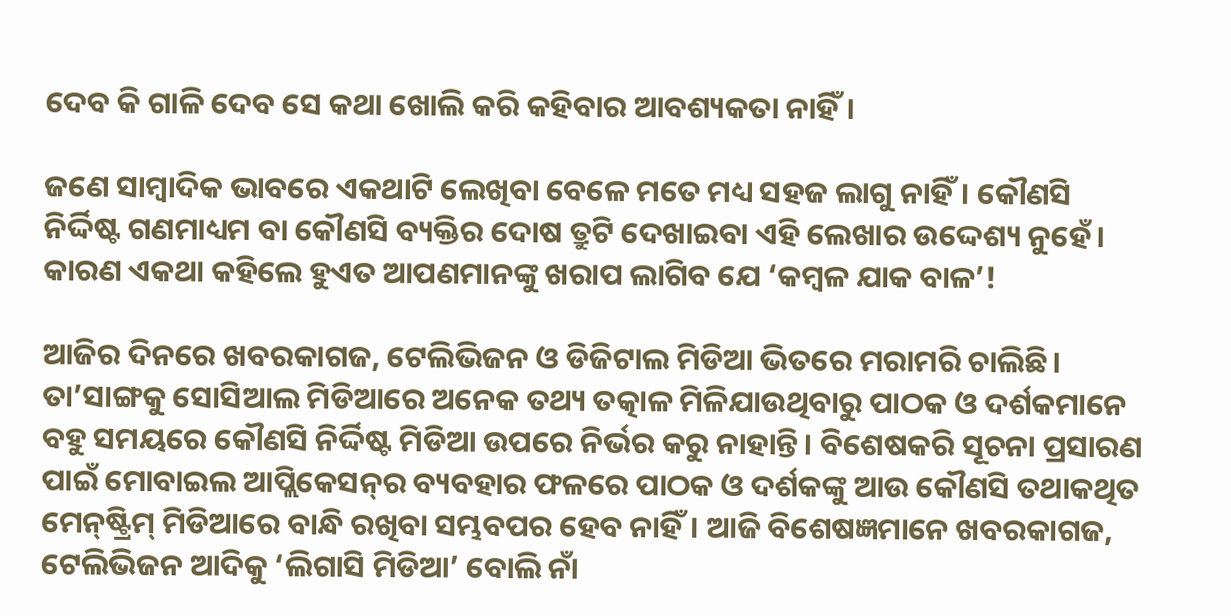ଦେବ କି ଗାଳି ଦେବ ସେ କଥା ଖୋଲି କରି କହିବାର ଆବଶ୍ୟକତା ନାହିଁ।

ଜଣେ ସାମ୍ବାଦିକ ଭାବରେ ଏକଥାଟି ଲେଖିବା ବେଳେ ମତେ ମଧ୍ୟ ସହଜ ଲାଗୁ ନାହିଁ। କୌଣସି ନିର୍ଦ୍ଦିଷ୍ଟ ଗଣମାଧ୍ୟମ ବା କୌଣସି ବ୍ୟକ୍ତିର ଦୋଷ ତ୍ରୁଟି ଦେଖାଇବା ଏହି ଲେଖାର ଉଦ୍ଦେଶ୍ୟ ନୁହେଁ। କାରଣ ଏକଥା କହିଲେ ହୁଏତ ଆପଣମାନଙ୍କୁ ଖରାପ ଲାଗିବ ଯେ ‘କମ୍ବଳ ଯାକ ବାଳ’!

ଆଜିର ଦିନରେ ଖବରକାଗଜ, ଟେଲିଭିଜନ ଓ ଡିଜିଟାଲ ମିଡିଆ ଭିତରେ ମରାମରି ଚାଲିଛି। ତା’ସାଙ୍ଗକୁ ସୋସିଆଲ ମିଡିଆରେ ଅନେକ ତଥ୍ୟ ତତ୍କାଳ ମିଳିଯାଉଥିବାରୁ ପାଠକ ଓ ଦର୍ଶକମାନେ ବହୁ ସମୟରେ କୌଣସି ନିର୍ଦ୍ଦିଷ୍ଟ ମିଡିଆ ଉପରେ ନିର୍ଭର କରୁ ନାହାନ୍ତି। ବିଶେଷକରି ସୂଚନା ପ୍ରସାରଣ ପାଇଁ ମୋବାଇଲ ଆପ୍ଲିକେସନ୍‌ର ବ୍ୟବହାର ଫଳରେ ପାଠକ ଓ ଦର୍ଶକଙ୍କୁ ଆଉ କୌଣସି ତଥାକଥିତ ମେନ୍‌ଷ୍ଟ୍ରିମ୍‌ ମିଡିଆରେ ବାନ୍ଧି ରଖିବା ସମ୍ଭବପର ହେବ ନାହିଁ। ଆଜି ବିଶେଷଜ୍ଞମାନେ ଖବରକାଗଜ, ଟେଲିଭିଜନ ଆଦିକୁ ‘ଲିଗାସି ମିଡିଆ’ ବୋଲି ନାଁ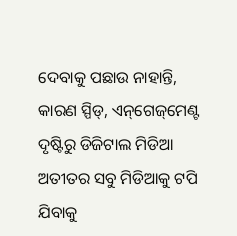ଦେବାକୁ ପଛାଉ ନାହାନ୍ତି, କାରଣ ସ୍ପିଡ୍‌, ଏନ୍‌ଗେଜ୍‌ମେଣ୍ଟ ଦୃଷ୍ଟିରୁ ଡିଜିଟାଲ ମିଡିଆ ଅତୀତର ସବୁ ମିଡିଆକୁ ଟପି ଯିବାକୁ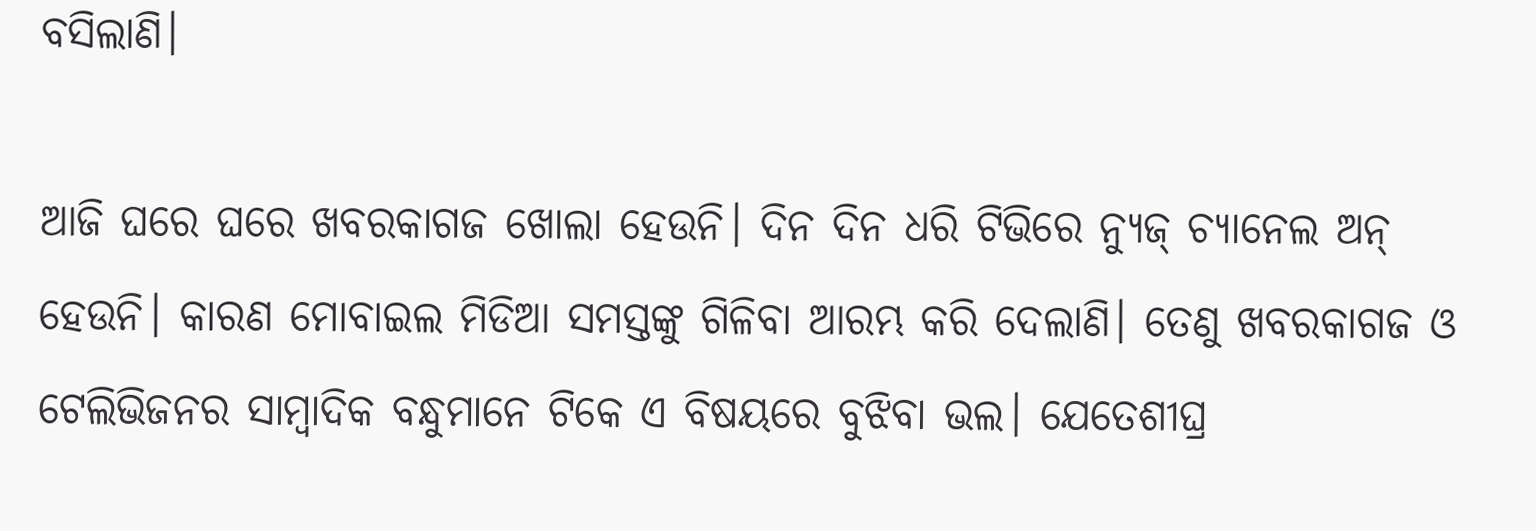ବସିଲାଣି।

ଆଜି ଘରେ ଘରେ ଖବରକାଗଜ ଖୋଲା ହେଉନି। ଦିନ ଦିନ ଧରି ଟିଭିରେ ନ୍ୟୁଜ୍‌ ଚ୍ୟାନେଲ ଅନ୍‌ ହେଉନି। କାରଣ ମୋବାଇଲ ମିଡିଆ ସମସ୍ତଙ୍କୁ ଗିଳିବା ଆରମ୍ଭ କରି ଦେଲାଣି। ତେଣୁ ଖବରକାଗଜ ଓ ଟେଲିଭିଜନର ସାମ୍ବାଦିକ ବନ୍ଧୁମାନେ ଟିକେ ଏ ବିଷୟରେ ବୁଝିବା ଭଲ। ଯେତେଶୀଘ୍ର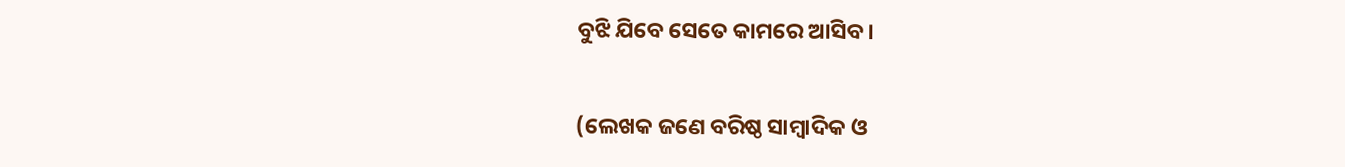ବୁଝି ଯିବେ ସେତେ କାମରେ ଆସିବ।

(ଲେଖକ ଜଣେ ବରିଷ୍ଠ ସାମ୍ବାଦିକ ଓ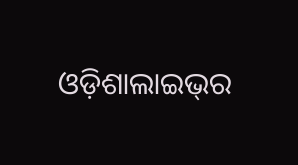ଓଡ଼ିଶାଲାଇଭ୍‌ର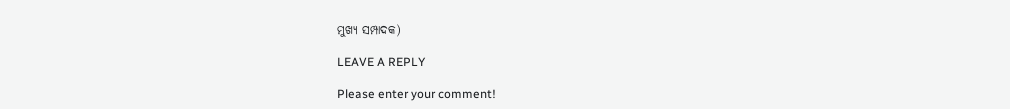ମୁଖ୍ୟ ସମ୍ପାଦକ)

LEAVE A REPLY

Please enter your comment!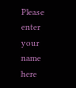Please enter your name here